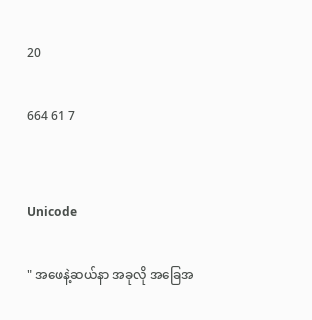20

664 61 7


Unicode

" အဖေနဲ့ဆယ်နာ အခုလို အခြေအ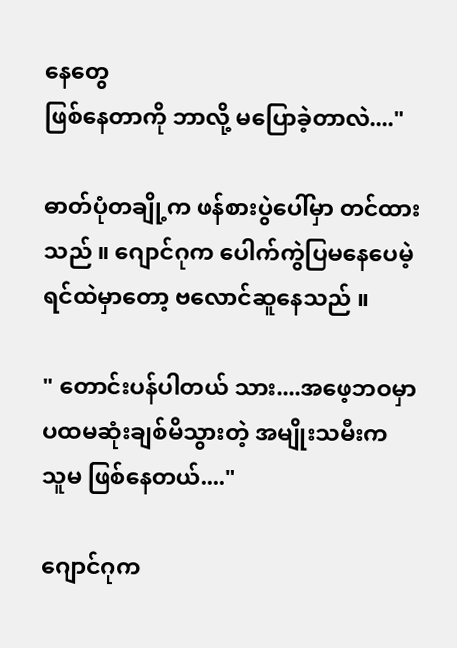နေတွေ
ဖြစ်နေတာကို ဘာလို့ မပြောခဲ့တာလဲ...."

ဓာတ်ပုံတချို့က ဖန်စားပွဲပေါ်မှာ တင်ထား
သည် ။ ဂျောင်ဂုက ပေါက်ကွဲပြမနေပေမဲ့
ရင်ထဲမှာတော့ ဗလောင်ဆူနေသည် ။

" တောင်းပန်ပါတယ် သား....အဖေ့ဘဝမှာ
ပထမဆုံးချစ်မိသွားတဲ့ အမျိုးသမီးက
သူမ ဖြစ်နေတယ်...."

ဂျောင်ဂုက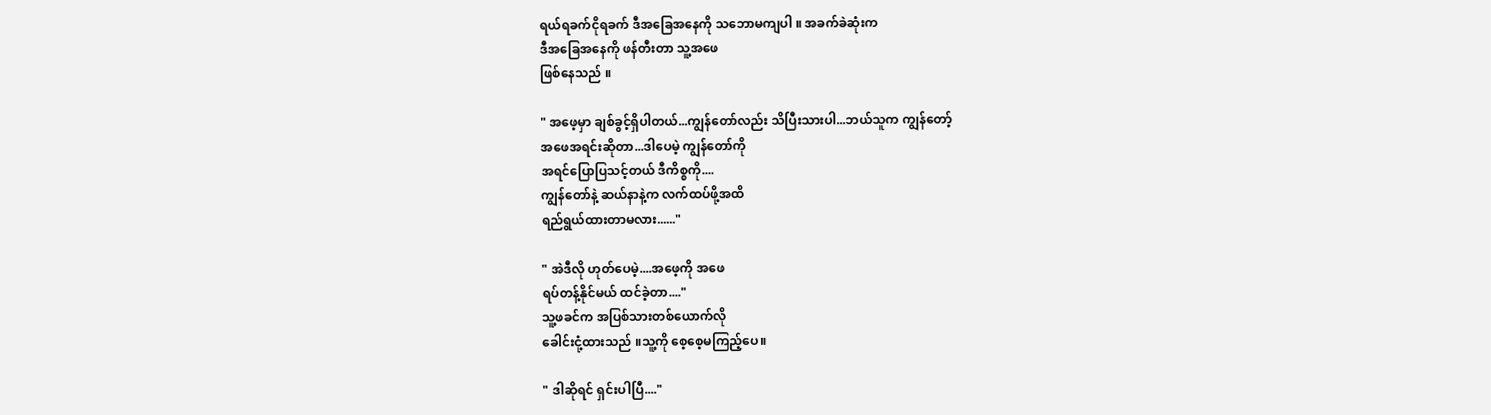ရယ်ရခက်ငိုရခက် ဒီအခြေအနေကို သဘောမကျပါ ။ အခက်ခဲဆုံးက
ဒီအခြေအနေကို ဖန်တီးတာ သူ့အဖေ
ဖြစ်နေသည် ။

" အဖေ့မှာ ချစ်ခွင့်ရှိပါတယ်...ကျွန်တော်လည်း သိပြီးသားပါ...ဘယ်သူက ကျွန်တော့်
အဖေအရင်းဆိုတာ...ဒါပေမဲ့ ကျွန်တော်ကို
အရင်ပြောပြသင့်တယ် ဒီကိစ္စကို....
ကျွန်တော်နဲ့ ဆယ်နာနဲ့က လက်ထပ်ဖို့အထိ
ရည်ရွယ်ထားတာမလား......"

" အဲဒီလို ဟုတ်ပေမဲ့....အဖေ့ကို အဖေ
ရပ်တန့်နိုင်မယ် ထင်ခဲ့တာ...."
သူ့ဖခင်က အပြစ်သားတစ်ယောက်လို
ခေါင်းငုံ့ထားသည် ။သူ့ကို စေ့စေ့မကြည့်ပေ။

" ဒါဆိုရင် ရှင်းပါပြီ...."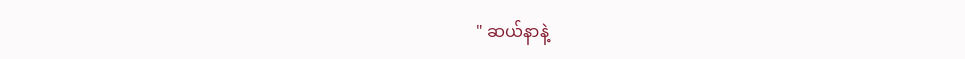" ဆယ်နာနဲ့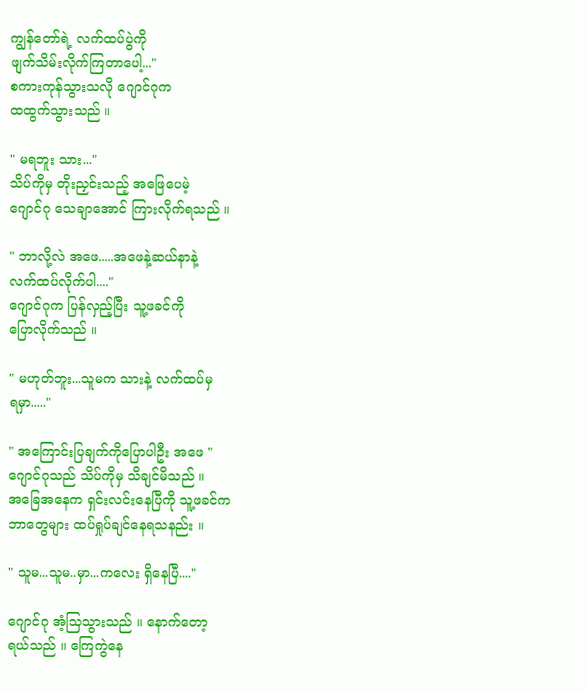ကျွန်တော်ရဲ့ လက်ထပ်ပွဲကို
ဖျက်သိမ်းလိုက်ကြတာပေါ့..."
စကားကုန်သွားသလို ဂျောင်ဂုက
ထထွက်သွားသည် ။

" မရဘူး သား..."
သိပ်ကိုမှ တိုးညှင်းသည့် အဖြေပေမဲ့
ဂျောင်ဂု သေချာအောင် ကြားလိုက်ရသည် ။

" ဘာလို့လဲ အဖေ.....အဖေနဲ့ဆယ်နာနဲ့
လက်ထပ်လိုက်ပါ...."
ဂျောင်ဂုက ပြန်လှည့်ပြီး သူ့ဖခင်ကို
ပြောလိုက်သည် ။

" မဟုတ်ဘူး...သူမက သားနဲ့ လက်ထပ်မှ
ရမှာ....."

" အကြောင်းပြချက်ကိုပြောပါဦး အဖေ "
ဂျောင်ဂုသည် သိပ်ကိုမှ သိချင်မိသည် ။
အခြေအနေက ရှင်းလင်းနေပြီကို သူ့ဖခင်က
ဘာတွေများ ထပ်ရှုပ်ချင်နေရသနည်း ။

" သူမ...သူမ..မှာ...ကလေး ရှိနေပြီ...."

ဂျောင်ဂု အံ့သြသွားသည် ။ နောက်တော့
ရယ်သည် ။ ကြေကွဲနေ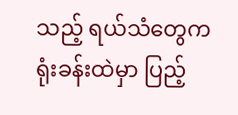သည့် ရယ်သံတွေက
ရုံးခန်းထဲမှာ ပြည့်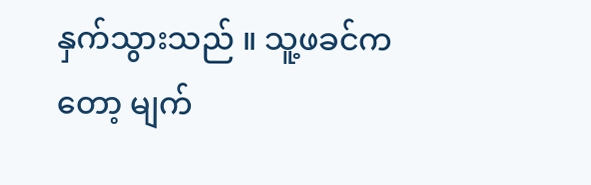နှက်သွားသည် ။ သူ့ဖခင်ကတော့ မျက်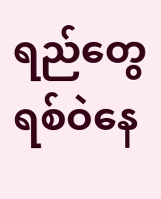ရည်တွေ ရစ်ဝဲနေ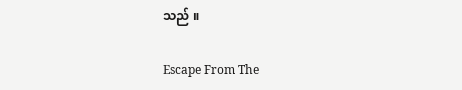သည် ။

Escape From The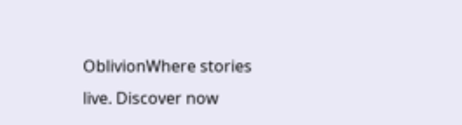OblivionWhere stories live. Discover now